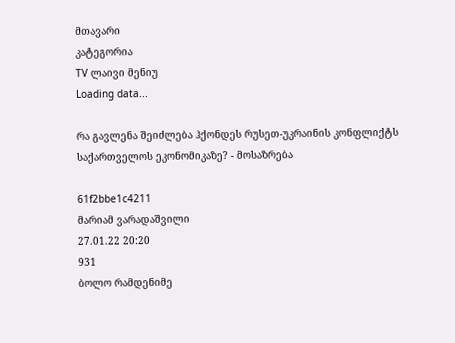მთავარი
კატეგორია
TV ლაივი მენიუ
Loading data...

რა გავლენა შეიძლება ჰქონდეს რუსეთ-უკრაინის კონფლიქტს საქართველოს ეკონომიკაზე? - მოსაზრება

61f2bbe1c4211
მარიამ ვარადაშვილი
27.01.22 20:20
931
ბოლო რამდენიმე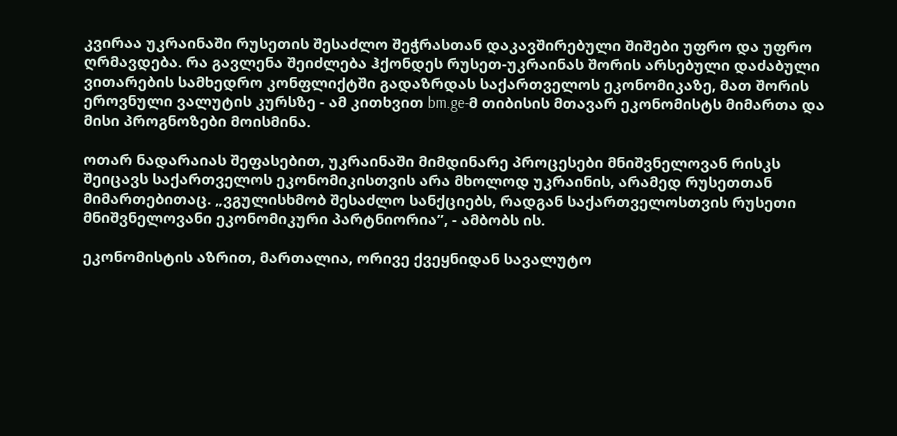კვირაა უკრაინაში რუსეთის შესაძლო შეჭრასთან დაკავშირებული შიშები უფრო და უფრო ღრმავდება. რა გავლენა შეიძლება ჰქონდეს რუსეთ-უკრაინას შორის არსებული დაძაბული ვითარების სამხედრო კონფლიქტში გადაზრდას საქართველოს ეკონომიკაზე, მათ შორის ეროვნული ვალუტის კურსზე - ამ კითხვით bm.ge-მ თიბისის მთავარ ეკონომისტს მიმართა და მისი პროგნოზები მოისმინა.

ოთარ ნადარაიას შეფასებით, უკრაინაში მიმდინარე პროცესები მნიშვნელოვან რისკს შეიცავს საქართველოს ეკონომიკისთვის არა მხოლოდ უკრაინის, არამედ რუსეთთან მიმართებითაც. „ვგულისხმობ შესაძლო სანქციებს, რადგან საქართველოსთვის რუსეთი მნიშვნელოვანი ეკონომიკური პარტნიორია”, - ამბობს ის.

ეკონომისტის აზრით, მართალია, ორივე ქვეყნიდან სავალუტო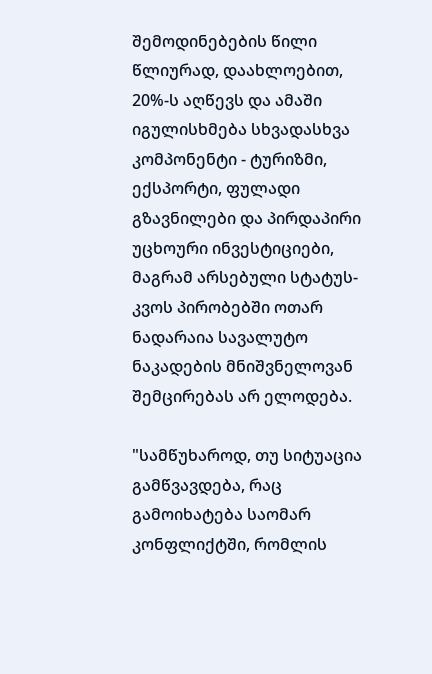შემოდინებების წილი წლიურად, დაახლოებით, 20%-ს აღწევს და ამაში იგულისხმება სხვადასხვა კომპონენტი - ტურიზმი, ექსპორტი, ფულადი გზავნილები და პირდაპირი უცხოური ინვესტიციები, მაგრამ არსებული სტატუს-კვოს პირობებში ოთარ ნადარაია სავალუტო ნაკადების მნიშვნელოვან შემცირებას არ ელოდება.

"სამწუხაროდ, თუ სიტუაცია გამწვავდება, რაც გამოიხატება საომარ კონფლიქტში, რომლის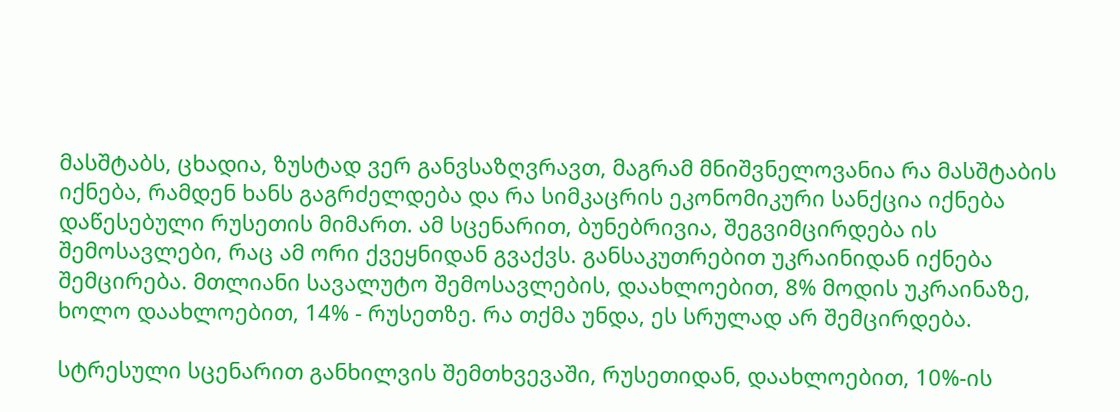მასშტაბს, ცხადია, ზუსტად ვერ განვსაზღვრავთ, მაგრამ მნიშვნელოვანია რა მასშტაბის იქნება, რამდენ ხანს გაგრძელდება და რა სიმკაცრის ეკონომიკური სანქცია იქნება დაწესებული რუსეთის მიმართ. ამ სცენარით, ბუნებრივია, შეგვიმცირდება ის შემოსავლები, რაც ამ ორი ქვეყნიდან გვაქვს. განსაკუთრებით უკრაინიდან იქნება შემცირება. მთლიანი სავალუტო შემოსავლების, დაახლოებით, 8% მოდის უკრაინაზე, ხოლო დაახლოებით, 14% - რუსეთზე. რა თქმა უნდა, ეს სრულად არ შემცირდება.

სტრესული სცენარით განხილვის შემთხვევაში, რუსეთიდან, დაახლოებით, 10%-ის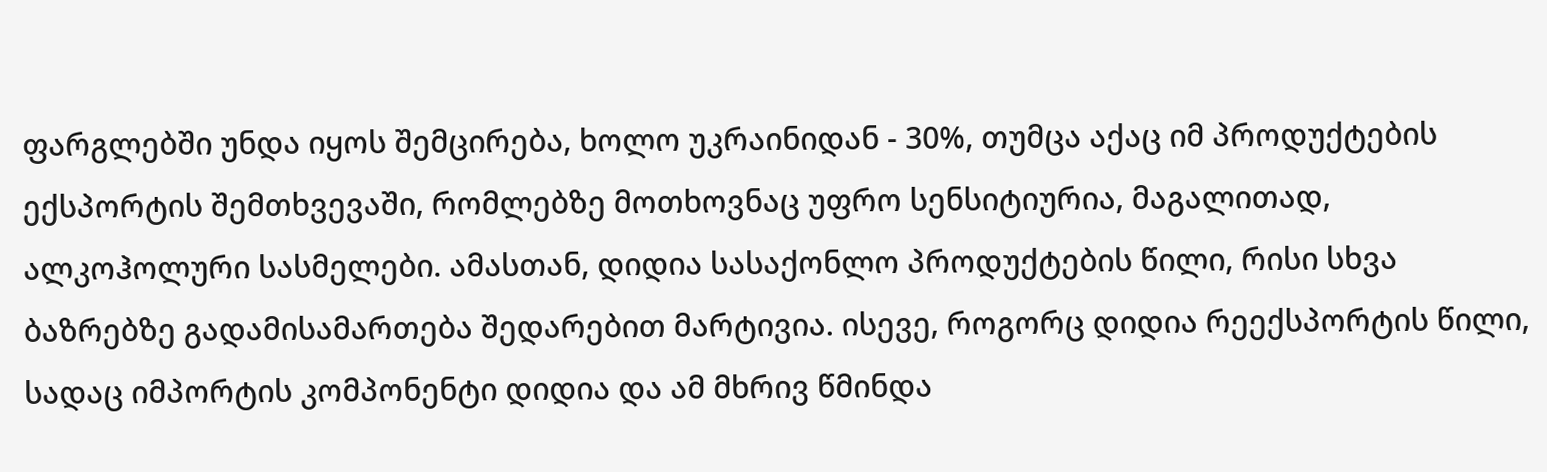ფარგლებში უნდა იყოს შემცირება, ხოლო უკრაინიდან - 30%, თუმცა აქაც იმ პროდუქტების ექსპორტის შემთხვევაში, რომლებზე მოთხოვნაც უფრო სენსიტიურია, მაგალითად, ალკოჰოლური სასმელები. ამასთან, დიდია სასაქონლო პროდუქტების წილი, რისი სხვა ბაზრებზე გადამისამართება შედარებით მარტივია. ისევე, როგორც დიდია რეექსპორტის წილი, სადაც იმპორტის კომპონენტი დიდია და ამ მხრივ წმინდა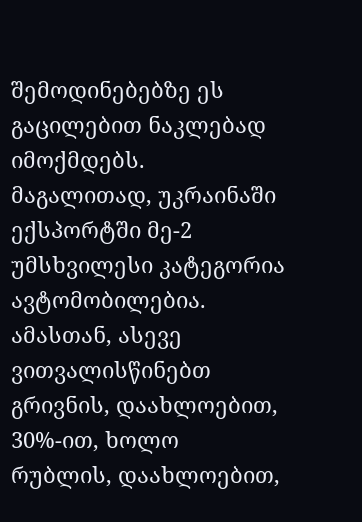შემოდინებებზე ეს გაცილებით ნაკლებად იმოქმდებს. მაგალითად, უკრაინაში ექსპორტში მე-2 უმსხვილესი კატეგორია ავტომობილებია. ამასთან, ასევე ვითვალისწინებთ გრივნის, დაახლოებით, 30%-ით, ხოლო რუბლის, დაახლოებით,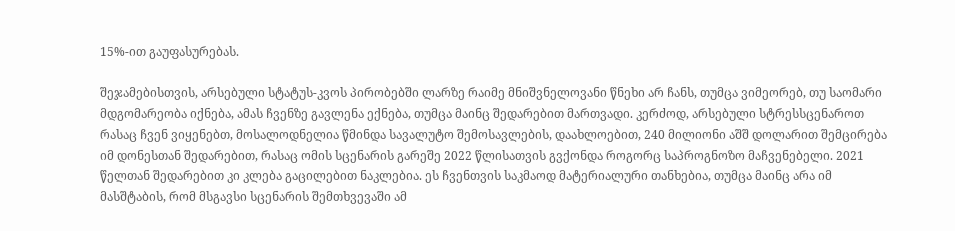15%-ით გაუფასურებას.

შეჯამებისთვის, არსებული სტატუს-კვოს პირობებში ლარზე რაიმე მნიშვნელოვანი წნეხი არ ჩანს, თუმცა ვიმეორებ, თუ საომარი მდგომარეობა იქნება, ამას ჩვენზე გავლენა ექნება, თუმცა მაინც შედარებით მართვადი. კერძოდ, არსებული სტრესსცენაროთ რასაც ჩვენ ვიყენებთ, მოსალოდნელია წმინდა სავალუტო შემოსავლების, დაახლოებით, 240 მილიონი აშშ დოლარით შემცირება იმ დონესთან შედარებით, რასაც ომის სცენარის გარეშე 2022 წლისათვის გვქონდა როგორც საპროგნოზო მაჩვენებელი. 2021 წელთან შედარებით კი კლება გაცილებით ნაკლებია. ეს ჩვენთვის საკმაოდ მატერიალური თანხებია, თუმცა მაინც არა იმ მასშტაბის, რომ მსგავსი სცენარის შემთხვევაში ამ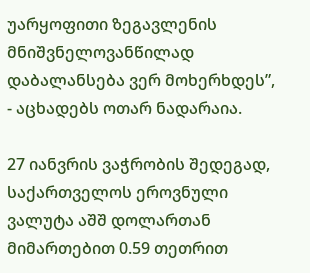უარყოფითი ზეგავლენის მნიშვნელოვანწილად დაბალანსება ვერ მოხერხდეს”, - აცხადებს ოთარ ნადარაია.

27 იანვრის ვაჭრობის შედეგად, საქართველოს ეროვნული ვალუტა აშშ დოლართან მიმართებით 0.59 თეთრით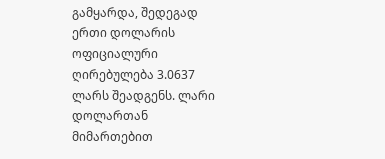გამყარდა, შედეგად ერთი დოლარის ოფიციალური ღირებულება 3.0637 ლარს შეადგენს. ლარი დოლართან მიმართებით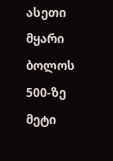ასეთი მყარი ბოლოს 500-ზე მეტი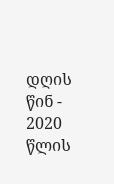დღის წინ - 2020 წლის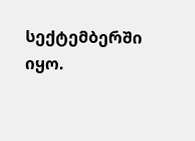სექტემბერში იყო.